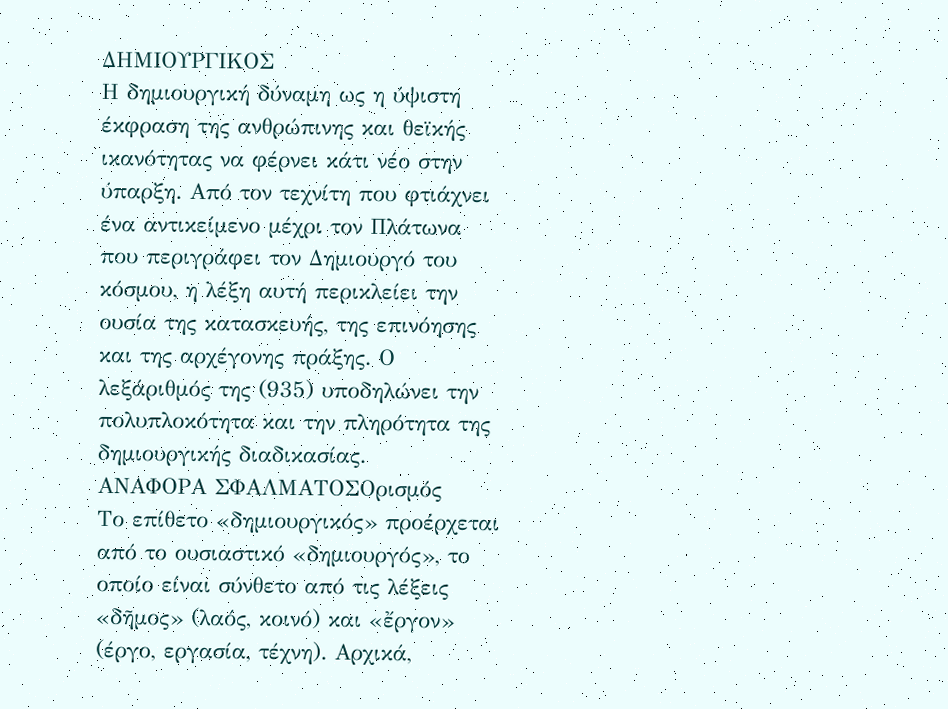ΔΗΜΙΟΥΡΓΙΚΟΣ
Η δημιουργική δύναμη ως η ύψιστη έκφραση της ανθρώπινης και θεϊκής ικανότητας να φέρνει κάτι νέο στην ύπαρξη. Από τον τεχνίτη που φτιάχνει ένα αντικείμενο μέχρι τον Πλάτωνα που περιγράφει τον Δημιουργό του κόσμου, η λέξη αυτή περικλείει την ουσία της κατασκευής, της επινόησης και της αρχέγονης πράξης. Ο λεξάριθμός της (935) υποδηλώνει την πολυπλοκότητα και την πληρότητα της δημιουργικής διαδικασίας.
ΑΝΑΦΟΡΑ ΣΦΑΛΜΑΤΟΣΟρισμός
Το επίθετο «δημιουργικός» προέρχεται από το ουσιαστικό «δημιουργός», το οποίο είναι σύνθετο από τις λέξεις «δῆμος» (λαός, κοινό) και «ἔργον» (έργο, εργασία, τέχνη). Αρχικά,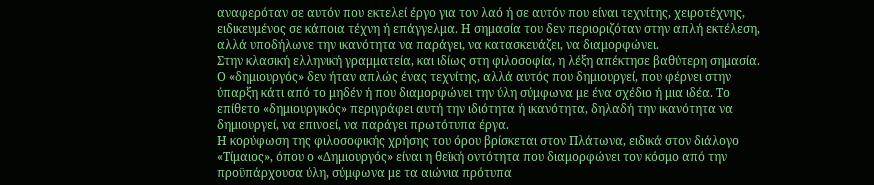αναφερόταν σε αυτόν που εκτελεί έργο για τον λαό ή σε αυτόν που είναι τεχνίτης, χειροτέχνης, ειδικευμένος σε κάποια τέχνη ή επάγγελμα. Η σημασία του δεν περιοριζόταν στην απλή εκτέλεση, αλλά υποδήλωνε την ικανότητα να παράγει, να κατασκευάζει, να διαμορφώνει.
Στην κλασική ελληνική γραμματεία, και ιδίως στη φιλοσοφία, η λέξη απέκτησε βαθύτερη σημασία. Ο «δημιουργός» δεν ήταν απλώς ένας τεχνίτης, αλλά αυτός που δημιουργεί, που φέρνει στην ύπαρξη κάτι από το μηδέν ή που διαμορφώνει την ύλη σύμφωνα με ένα σχέδιο ή μια ιδέα. Το επίθετο «δημιουργικός» περιγράφει αυτή την ιδιότητα ή ικανότητα, δηλαδή την ικανότητα να δημιουργεί, να επινοεί, να παράγει πρωτότυπα έργα.
Η κορύφωση της φιλοσοφικής χρήσης του όρου βρίσκεται στον Πλάτωνα, ειδικά στον διάλογο «Τίμαιος», όπου ο «Δημιουργός» είναι η θεϊκή οντότητα που διαμορφώνει τον κόσμο από την προϋπάρχουσα ύλη, σύμφωνα με τα αιώνια πρότυπα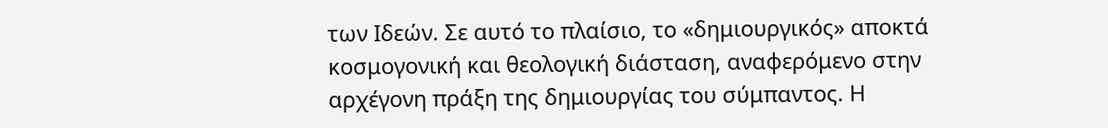των Ιδεών. Σε αυτό το πλαίσιο, το «δημιουργικός» αποκτά κοσμογονική και θεολογική διάσταση, αναφερόμενο στην αρχέγονη πράξη της δημιουργίας του σύμπαντος. Η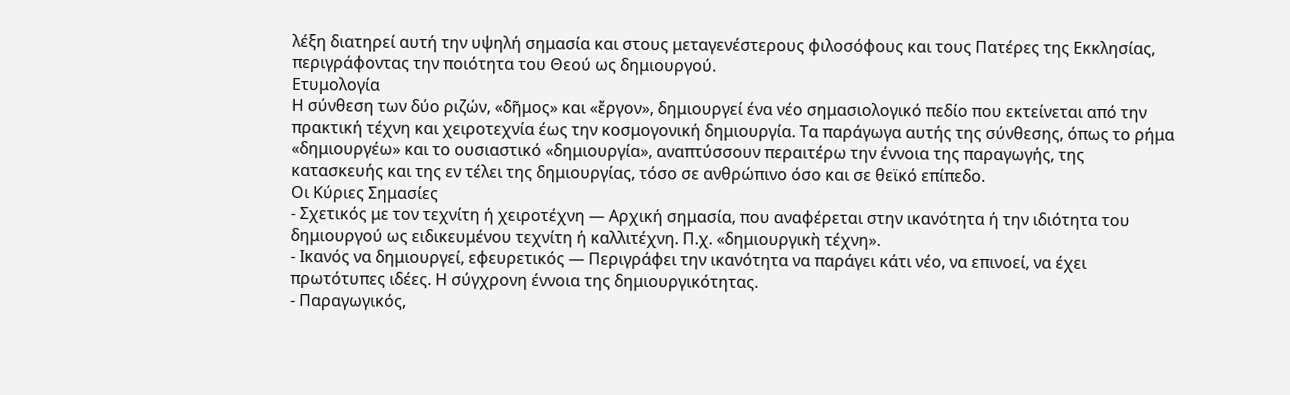λέξη διατηρεί αυτή την υψηλή σημασία και στους μεταγενέστερους φιλοσόφους και τους Πατέρες της Εκκλησίας, περιγράφοντας την ποιότητα του Θεού ως δημιουργού.
Ετυμολογία
Η σύνθεση των δύο ριζών, «δῆμος» και «ἔργον», δημιουργεί ένα νέο σημασιολογικό πεδίο που εκτείνεται από την πρακτική τέχνη και χειροτεχνία έως την κοσμογονική δημιουργία. Τα παράγωγα αυτής της σύνθεσης, όπως το ρήμα «δημιουργέω» και το ουσιαστικό «δημιουργία», αναπτύσσουν περαιτέρω την έννοια της παραγωγής, της κατασκευής και της εν τέλει της δημιουργίας, τόσο σε ανθρώπινο όσο και σε θεϊκό επίπεδο.
Οι Κύριες Σημασίες
- Σχετικός με τον τεχνίτη ή χειροτέχνη — Αρχική σημασία, που αναφέρεται στην ικανότητα ή την ιδιότητα του δημιουργού ως ειδικευμένου τεχνίτη ή καλλιτέχνη. Π.χ. «δημιουργικὴ τέχνη».
- Ικανός να δημιουργεί, εφευρετικός — Περιγράφει την ικανότητα να παράγει κάτι νέο, να επινοεί, να έχει πρωτότυπες ιδέες. Η σύγχρονη έννοια της δημιουργικότητας.
- Παραγωγικός,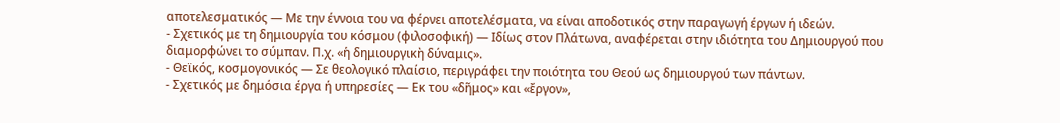αποτελεσματικός — Με την έννοια του να φέρνει αποτελέσματα, να είναι αποδοτικός στην παραγωγή έργων ή ιδεών.
- Σχετικός με τη δημιουργία του κόσμου (φιλοσοφική) — Ιδίως στον Πλάτωνα, αναφέρεται στην ιδιότητα του Δημιουργού που διαμορφώνει το σύμπαν. Π.χ. «ἡ δημιουργικὴ δύναμις».
- Θεϊκός, κοσμογονικός — Σε θεολογικό πλαίσιο, περιγράφει την ποιότητα του Θεού ως δημιουργού των πάντων.
- Σχετικός με δημόσια έργα ή υπηρεσίες — Εκ του «δῆμος» και «ἔργον»,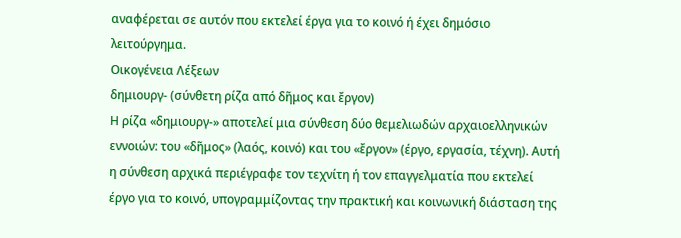αναφέρεται σε αυτόν που εκτελεί έργα για το κοινό ή έχει δημόσιο λειτούργημα.
Οικογένεια Λέξεων
δημιουργ- (σύνθετη ρίζα από δῆμος και ἔργον)
Η ρίζα «δημιουργ-» αποτελεί μια σύνθεση δύο θεμελιωδών αρχαιοελληνικών εννοιών: του «δῆμος» (λαός, κοινό) και του «ἔργον» (έργο, εργασία, τέχνη). Αυτή η σύνθεση αρχικά περιέγραφε τον τεχνίτη ή τον επαγγελματία που εκτελεί έργο για το κοινό, υπογραμμίζοντας την πρακτική και κοινωνική διάσταση της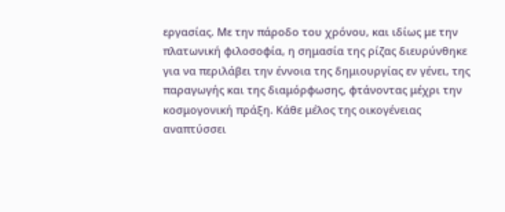εργασίας. Με την πάροδο του χρόνου, και ιδίως με την πλατωνική φιλοσοφία, η σημασία της ρίζας διευρύνθηκε για να περιλάβει την έννοια της δημιουργίας εν γένει, της παραγωγής και της διαμόρφωσης, φτάνοντας μέχρι την κοσμογονική πράξη. Κάθε μέλος της οικογένειας αναπτύσσει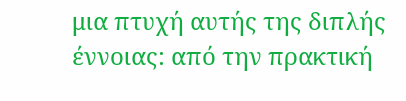μια πτυχή αυτής της διπλής έννοιας: από την πρακτική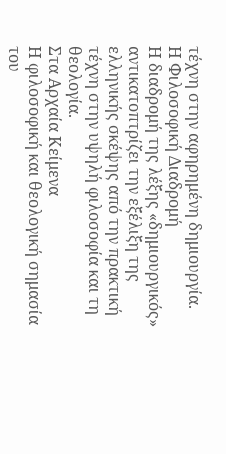τέχνη στην αφηρημένη δημιουργία.
Η Φιλοσοφική Διαδρομή
Η διαδρομή της λέξης «δημιουργικός» αντικατοπτρίζει την εξέλιξη της ελληνικής σκέψης από την πρακτική τέχνη στην υψηλή φιλοσοφία και τη θεολογία.
Στα Αρχαία Κείμενα
Η φιλοσοφική και θεολογική σημασία του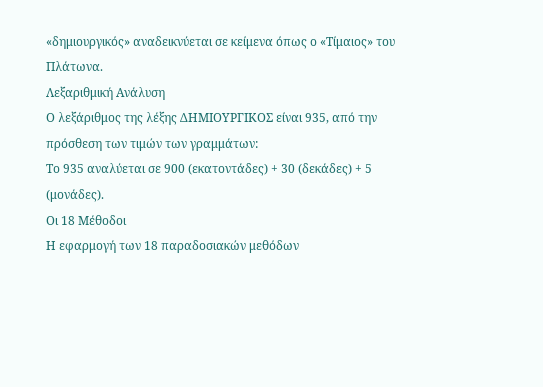«δημιουργικός» αναδεικνύεται σε κείμενα όπως ο «Τίμαιος» του Πλάτωνα.
Λεξαριθμική Ανάλυση
Ο λεξάριθμος της λέξης ΔΗΜΙΟΥΡΓΙΚΟΣ είναι 935, από την πρόσθεση των τιμών των γραμμάτων:
Το 935 αναλύεται σε 900 (εκατοντάδες) + 30 (δεκάδες) + 5 (μονάδες).
Οι 18 Μέθοδοι
Η εφαρμογή των 18 παραδοσιακών μεθόδων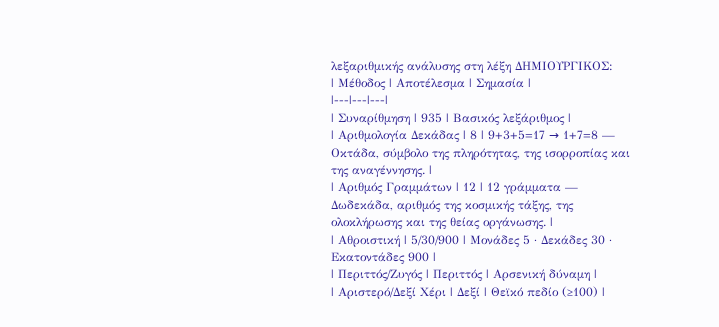λεξαριθμικής ανάλυσης στη λέξη ΔΗΜΙΟΥΡΓΙΚΟΣ:
| Μέθοδος | Αποτέλεσμα | Σημασία |
|---|---|---|
| Συναρίθμηση | 935 | Βασικός λεξάριθμος |
| Αριθμολογία Δεκάδας | 8 | 9+3+5=17 → 1+7=8 — Οκτάδα, σύμβολο της πληρότητας, της ισορροπίας και της αναγέννησης. |
| Αριθμός Γραμμάτων | 12 | 12 γράμματα — Δωδεκάδα, αριθμός της κοσμικής τάξης, της ολοκλήρωσης και της θείας οργάνωσης. |
| Αθροιστική | 5/30/900 | Μονάδες 5 · Δεκάδες 30 · Εκατοντάδες 900 |
| Περιττός/Ζυγός | Περιττός | Αρσενική δύναμη |
| Αριστερό/Δεξί Χέρι | Δεξί | Θεϊκό πεδίο (≥100) |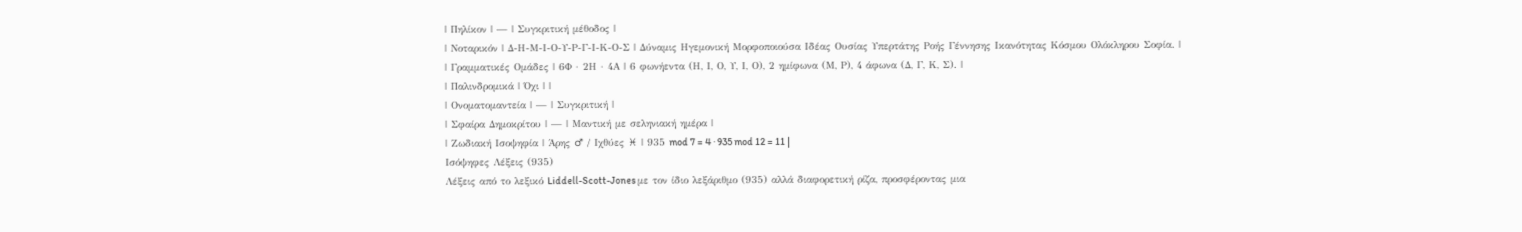| Πηλίκον | — | Συγκριτική μέθοδος |
| Νοταρικόν | Δ-Η-Μ-Ι-Ο-Υ-Ρ-Γ-Ι-Κ-Ο-Σ | Δύναμις Ηγεμονική Μορφοποιούσα Ιδέας Ουσίας Υπερτάτης Ροής Γέννησης Ικανότητας Κόσμου Ολόκληρου Σοφία. |
| Γραμματικές Ομάδες | 6Φ · 2Η · 4Α | 6 φωνήεντα (Η, Ι, Ο, Υ, Ι, Ο), 2 ημίφωνα (Μ, Ρ), 4 άφωνα (Δ, Γ, Κ, Σ). |
| Παλινδρομικά | Όχι | |
| Ονοματομαντεία | — | Συγκριτική |
| Σφαίρα Δημοκρίτου | — | Μαντική με σεληνιακή ημέρα |
| Ζωδιακή Ισοψηφία | Άρης ♂ / Ιχθύες ♓ | 935 mod 7 = 4 · 935 mod 12 = 11 |
Ισόψηφες Λέξεις (935)
Λέξεις από το λεξικό Liddell-Scott-Jones με τον ίδιο λεξάριθμο (935) αλλά διαφορετική ρίζα, προσφέροντας μια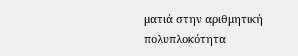ματιά στην αριθμητική πολυπλοκότητα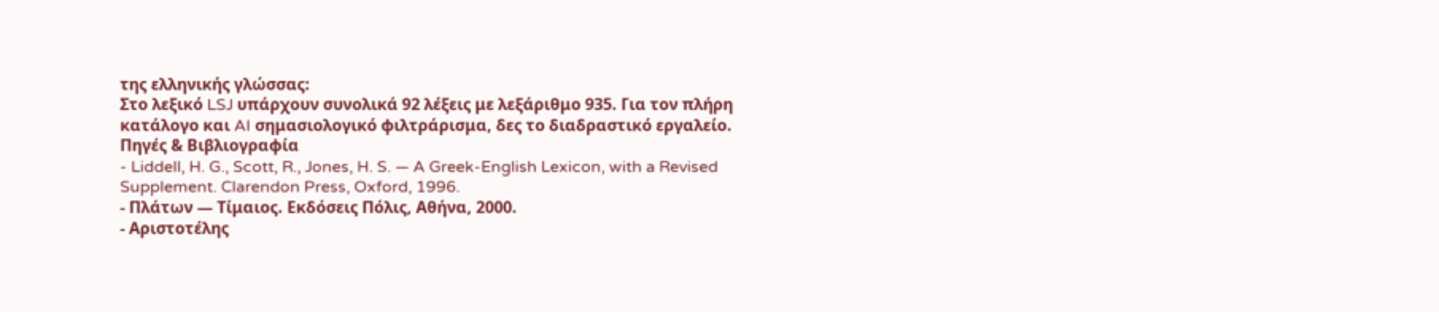της ελληνικής γλώσσας:
Στο λεξικό LSJ υπάρχουν συνολικά 92 λέξεις με λεξάριθμο 935. Για τον πλήρη κατάλογο και AI σημασιολογικό φιλτράρισμα, δες το διαδραστικό εργαλείο.
Πηγές & Βιβλιογραφία
- Liddell, H. G., Scott, R., Jones, H. S. — A Greek-English Lexicon, with a Revised Supplement. Clarendon Press, Oxford, 1996.
- Πλάτων — Τίμαιος. Εκδόσεις Πόλις, Αθήνα, 2000.
- Αριστοτέλης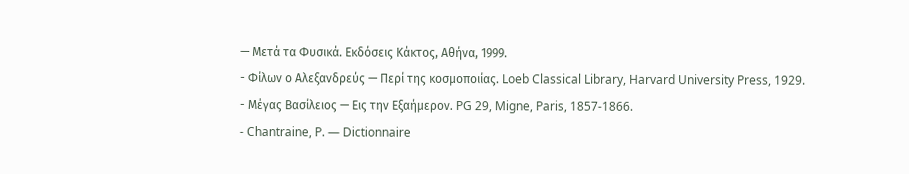— Μετά τα Φυσικά. Εκδόσεις Κάκτος, Αθήνα, 1999.
- Φίλων ο Αλεξανδρεύς — Περί της κοσμοποιίας. Loeb Classical Library, Harvard University Press, 1929.
- Μέγας Βασίλειος — Εις την Εξαήμερον. PG 29, Migne, Paris, 1857-1866.
- Chantraine, P. — Dictionnaire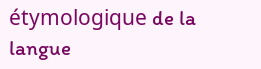étymologique de la langue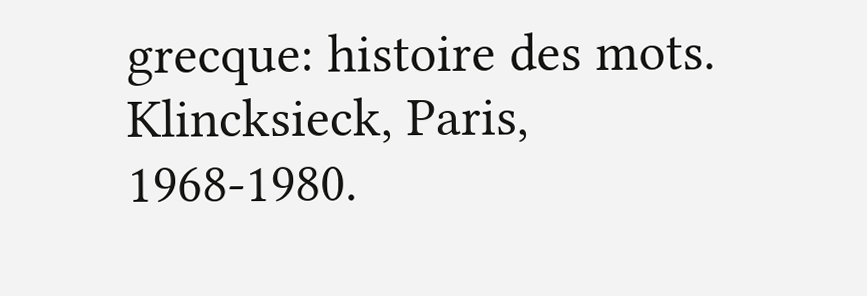grecque: histoire des mots. Klincksieck, Paris, 1968-1980.